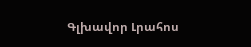Գլխավոր Լրահոս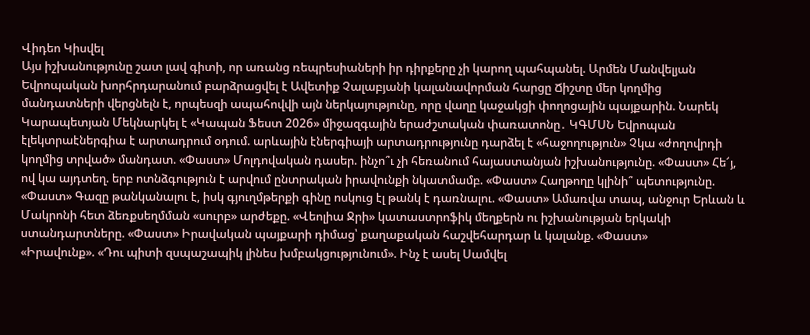Վիդեո Կիսվել
Այս իշխանությունը շատ լավ գիտի, որ առանց ռեպրեսիաների իր դիրքերը չի կարող պահպանել. Արմեն Մանվելյան Եվրոպական խորհրդարանում բարձրացվել է Ավետիք Չալաբյանի կալանավորման հարցը Ճիշտը մեր կողմից մանդատների վերցնելն է, որպեսզի ապահովվի այն ներկայությունը, որը վաղը կաջակցի փողոցային պայքարին. Նարեկ Կարապետյան Մեկնարկել է «Կապան Ֆեստ 2026» միջազգային երաժշտական փառատոնը․ ԿԳՄՍՆ Եվրոպան էլեկտրաէներգիա է արտադրում օդում. արևային էներգիայի արտադրությունը դարձել է «հաջողություն» Չկա «ժողովրդի կողմից տրված» մանդատ. «Փաստ» Մոլդովական դասեր. ինչո՞ւ չի հեռանում հայաստանյան իշխանությունը. «Փաստ» Հե՜յ, ով կա այդտեղ. երբ ոտնձգություն է արվում ընտրական իրավունքի նկատմամբ. «Փաստ» Հաղթողը կլինի՞ պետությունը. «Փաստ» Գազը թանկանալու է, իսկ գյուղմթերքի գինը ոսկուց էլ թանկ է դառնալու. «Փաստ» Ամառվա տապ, անջուր Երևան և Մակրոնի հետ ձեռքսեղմման «սուրբ» արժեքը. «Վեոլիա Ջրի» կատաստրոֆիկ մեղքերն ու իշխանության երկակի ստանդարտները. «Փաստ» Իրավական պայքարի դիմաց՝ քաղաքական հաշվեհարդար և կալանք. «Փաստ»
«Իրավունք». «Դու պիտի զսպաշապիկ լինես խմբակցությունում». Ինչ է ասել Սամվել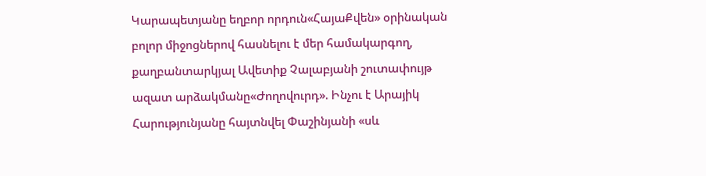Կարապետյանը եղբոր որդուն«ՀայաՔվեն» օրինական բոլոր միջոցներով հասնելու է մեր համակարգող, քաղբանտարկյալ Ավետիք Չալաբյանի շուտափույթ ազատ արձակմանը«Ժողովուրդ». Ինչու է Արայիկ Հարությունյանը հայտնվել Փաշինյանի «սև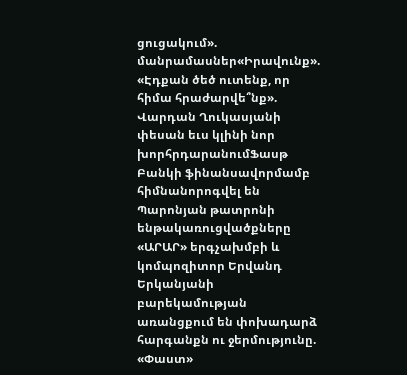ցուցակում». մանրամասներ«Իրավունք». «Էդքան ծեծ ուտենք, որ հիմա հրաժարվե՞նք». Վարդան Ղուկասյանի փեսան եւս կլինի նոր խորհրդարանումՖասթ Բանկի ֆինանսավորմամբ հիմնանորոգվել են Պարոնյան թատրոնի ենթակառուցվածքները «ԱՐԱՐ» երգչախմբի և կոմպոզիտոր Երվանդ Երկանյանի բարեկամության առանցքում են փոխադարձ հարգանքն ու ջերմությունը. «Փաստ»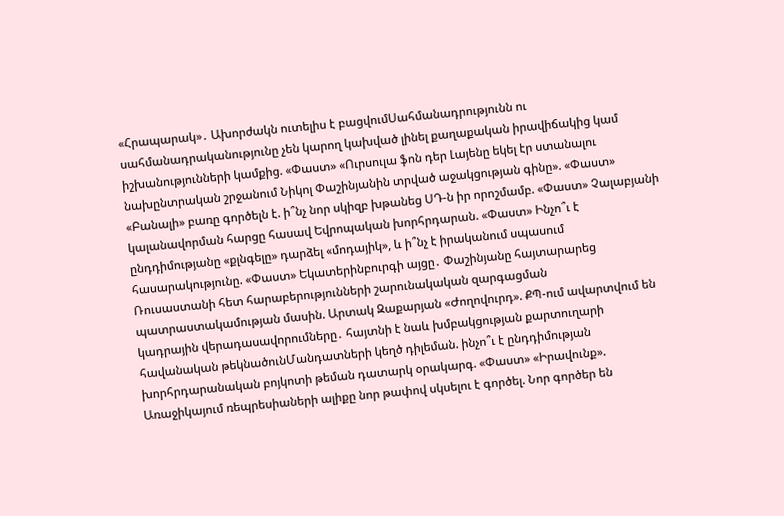«Հրապարակ»․ Ախորժակն ուտելիս է բացվումՍահմանադրությունն ու սահմանադրականությունը չեն կարող կախված լինել քաղաքական իրավիճակից կամ իշխանությունների կամքից. «Փաստ» «Ուրսուլա ֆոն դեր Լայենը եկել էր ստանալու նախընտրական շրջանում Նիկոլ Փաշինյանին տրված աջակցության գինը». «Փաստ» «Բանալի» բառը գործելն է. ի՞նչ նոր սկիզբ խթանեց ՍԴ-ն իր որոշմամբ. «Փաստ» Չալաբյանի կալանավորման հարցը հասավ Եվրոպական խորհրդարան. «Փաստ» Ինչո՞ւ է ընդդիմությանը «քլնգելը» դարձել «մոդայիկ», և ի՞նչ է իրականում սպասում հասարակությունը. «Փաստ» Եկատերինբուրգի այցը․ Փաշինյանը հայտարարեց Ռուսաստանի հետ հարաբերությունների շարունակական զարգացման պատրաստակամության մասին. Արտակ Զաքարյան «Ժողովուրդ». ՔՊ-ում ավարտվում են կադրային վերադասավորումները․ հայտնի է նաև խմբակցության քարտուղարի հավանական թեկնածունՄանդատների կեղծ դիլեման. ինչո՞ւ է ընդդիմության խորհրդարանական բոյկոտի թեման դատարկ օրակարգ. «Փաստ» «Իրավունք». Առաջիկայում ռեպրեսիաների ալիքը նոր թափով սկսելու է գործել. Նոր գործեր են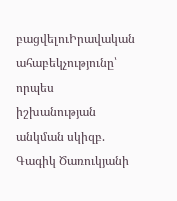բացվելուԻրավական ահաբեկչությունը՝ որպես իշխանության անկման սկիզբ. Գագիկ Ծառուկյանի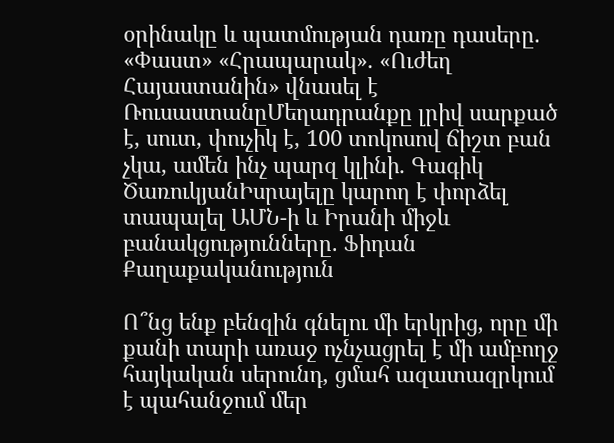օրինակը և պատմության դառը դասերը. «Փաստ» «Հրապարակ»․ «Ուժեղ Հայաստանին» վնասել է ՌուսաստանըՄեղադրանքը լրիվ սարքած է, սուտ, փուչիկ է, 100 տոկոսով ճիշտ բան չկա, ամեն ինչ պարզ կլինի․ Գագիկ ԾառուկյանԻսրայելը կարող է փորձել տապալել ԱՄՆ-ի և Իրանի միջև բանակցությունները. Ֆիդան
Քաղաքականություն

Ո՞նց ենք բենզին գնելու մի երկրից, որը մի քանի տարի առաջ ոչնչացրել է մի ամբողջ հայկական սերունդ, ցմահ ազատազրկում է պահանջում մեր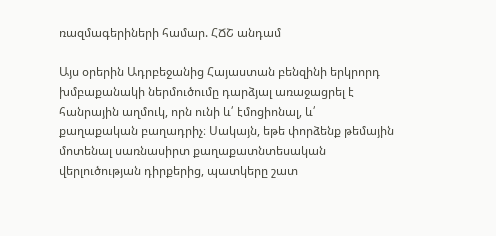ռազմագերիների համար. ՀՃՇ անդամ

Այս օրերին Ադրբեջանից Հայաստան բենզինի երկրորդ խմբաքանակի ներմուծումը դարձյալ առաջացրել է հանրային աղմուկ, որն ունի և՛ էմոցիոնալ, և՛ քաղաքական բաղադրիչ։ Սակայն, եթե փորձենք թեմային մոտենալ սառնասիրտ քաղաքատնտեսական վերլուծության դիրքերից, պատկերը շատ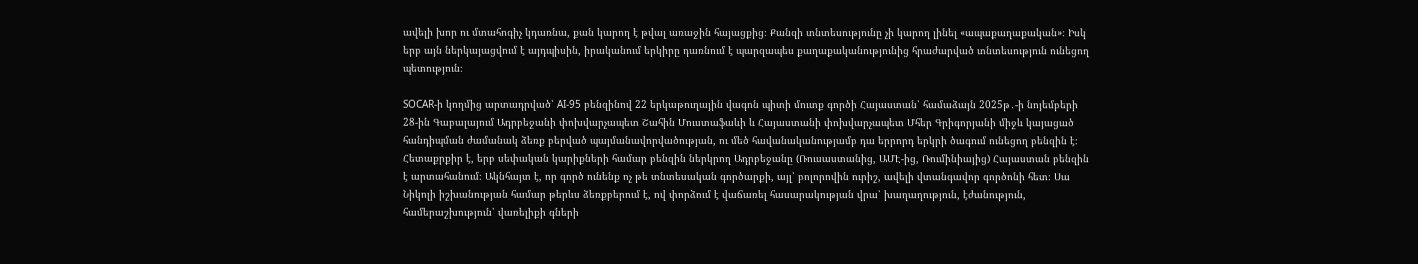ավելի խոր ու մտահոգիչ կդառնա, քան կարող է թվալ առաջին հայացքից։ Քանզի տնտեսությունը չի կարող լինել «ապաքաղաքական»։ Իսկ երբ այն ներկայացվում է այդպիսին, իրականում երկիրը դառնում է պարզապես քաղաքականությունից հրաժարված տնտեսություն ունեցող պետություն։

SOCAR-ի կողմից արտադրված՝ AI-95 բենզինով 22 երկաթուղային վագոն պիտի մուտք գործի Հայաստան՝ համաձայն 2025թ․-ի նոյեմբերի 28-ին Գաբալայում Ադրբեջանի փոխվարչապետ Շահին Մուստաֆաևի և Հայաստանի փոխվարչապետ Մհեր Գրիգորյանի միջև կայացած հանդիպման ժամանակ ձեռք բերված պայմանավորվածության, ու մեծ հավանականությամբ դա երրորդ երկրի ծագում ունեցող բենզին է։ Հետաքրքիր է, երբ սեփական կարիքների համար բենզին ներկրող Ադրբեջանը (Ռուսաստանից, ԱՄԷ-ից, Ռումինիայից) Հայաստան բենզին է արտահանում։ Ակնհայտ է, որ գործ ունենք ոչ թե տնտեսական գործարքի, այլ՝ բոլորովին ուրիշ, ավելի վտանգավոր գործոնի հետ։ Սա Նիկոլի իշխանության համար թերևս ձեռքբերում է, ով փորձում է վաճառել հասարակության վրա՝ խաղաղություն, էժանություն, համերաշխություն՝ վառելիքի գների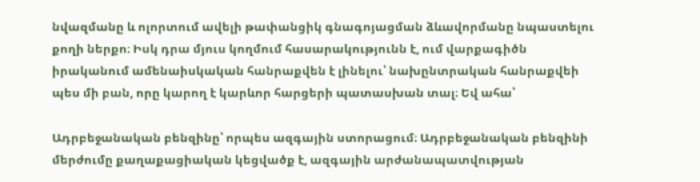նվազմանը և ոլորտում ավելի թափանցիկ գնագոյացման ձևավորմանը նպաստելու քողի ներքո։ Իսկ դրա մյուս կողմում հասարակությունն է, ում վարքագիծն իրականում ամենաիսկական հանրաքվեն է լինելու՝ նախընտրական հանրաքվեի պես մի բան, որը կարող է կարևոր հարցերի պատասխան տալ։ Եվ ահա՝

Ադրբեջանական բենզինը՝ որպես ազգային ստորացում։ Ադրբեջանական բենզինի մերժումը քաղաքացիական կեցվածք է, ազգային արժանապատվության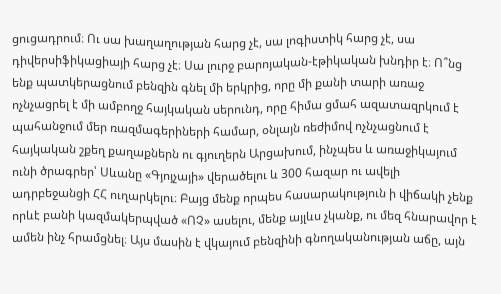ցուցադրում։ Ու սա խաղաղության հարց չէ, սա լոգիստիկ հարց չէ, սա դիվերսիֆիկացիայի հարց չէ։ Սա լուրջ բարոյական-էթիկական խնդիր է։ Ո՞նց ենք պատկերացնում բենզին գնել մի երկրից, որը մի քանի տարի առաջ ոչնչացրել է մի ամբողջ հայկական սերունդ, որը հիմա ցմահ ազատազրկում է պահանջում մեր ռազմագերիների համար, օնլայն ռեժիմով ոչնչացնում է հայկական շքեղ քաղաքներն ու գյուղերն Արցախում, ինչպես և առաջիկայում ունի ծրագրեր՝ Սևանը «Գյոյչայի» վերածելու և 300 հազար ու ավելի ադրբեջանցի ՀՀ ուղարկելու։ Բայց մենք որպես հասարակություն ի վիճակի չենք որևէ բանի կազմակերպված «ՈՉ» ասելու, մենք այլևս չկանք, ու մեզ հնարավոր է ամեն ինչ հրամցնել։ Այս մասին է վկայում բենզինի գնողականության աճը, այն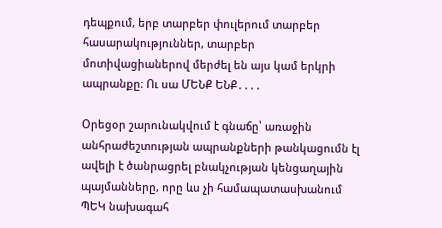դեպքում, երբ տարբեր փուլերում տարբեր հասարակություններ, տարբեր մոտիվացիաներով մերժել են այս կամ երկրի ապրանքը։ Ու սա ՄԵՆՔ ԵՆՔ․․․․

Օրեցօր շարունակվում է գնաճը՝ առաջին անհրաժեշտության ապրանքների թանկացումն էլ ավելի է ծանրացրել բնակչության կենցաղային պայմանները, որը ևս չի համապատասխանում ՊԵԿ նախագահ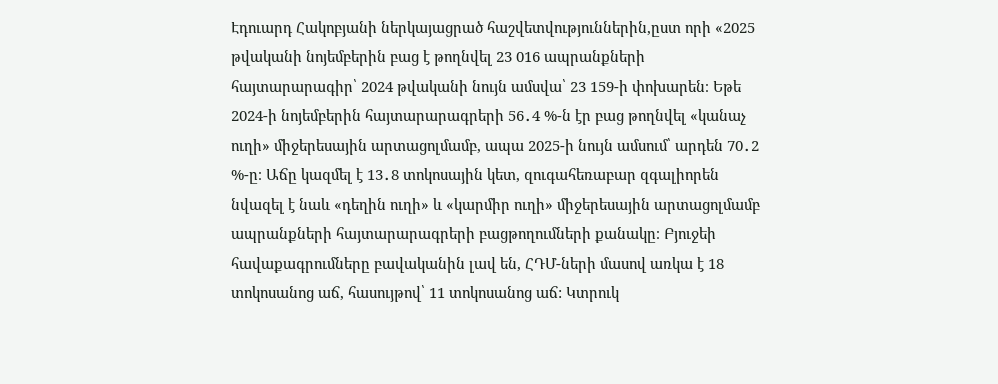Էդուարդ Հակոբյանի ներկայացրած հաշվետվություններին,ըստ որի «2025 թվականի նոյեմբերին բաց է թողնվել 23 016 ապրանքների հայտարարագիր՝ 2024 թվականի նույն ամսվա՝ 23 159-ի փոխարեն։ Եթե 2024-ի նոյեմբերին հայտարարագրերի 56․4 %-ն էր բաց թողնվել «կանաչ ուղի» միջերեսային արտացոլմամբ, ապա 2025-ի նույն ամսում՝ արդեն 70․2 %-ը։ Աճը կազմել է 13․8 տոկոսային կետ, զուգահեռաբար զգալիորեն նվազել է նաև «դեղին ուղի» և «կարմիր ուղի» միջերեսային արտացոլմամբ ապրանքների հայտարարագրերի բացթողումների քանակը։ Բյուջեի հավաքագրումները բավականին լավ են, ՀԴՄ-ների մասով առկա է 18 տոկոսանոց աճ, հասույթով՝ 11 տոկոսանոց աճ: Կտրուկ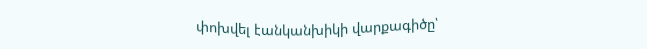փոխվել էանկանխիկի վարքագիծը՝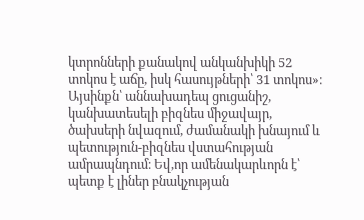կտրոնների քանակով անկանխիկի 52 տոկոս է աճը, իսկ հասույթների՝ 31 տոկոս»։ Այսինքն՝ աննախադեպ ցուցանիշ, կանխատեսելի բիզնես միջավայր, ծախսերի նվազում, ժամանակի խնայում և պետություն-բիզնես վստահության ամրապնդում։ Եվ,որ ամենակարևորն է՝ պետք է լիներ բնակչության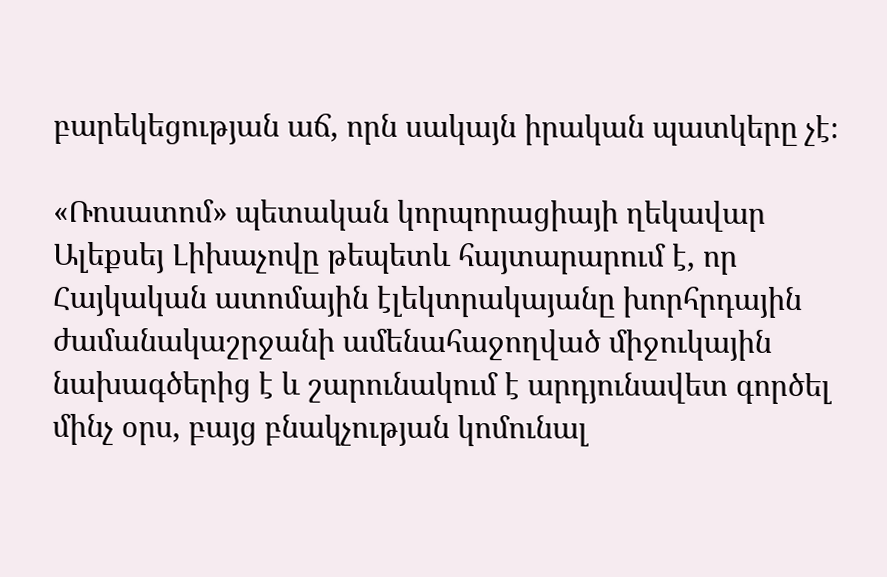բարեկեցության աճ, որն սակայն իրական պատկերը չէ։

«Ռոսատոմ» պետական կորպորացիայի ղեկավար Ալեքսեյ Լիխաչովը թեպետև հայտարարում է, որ Հայկական ատոմային էլեկտրակայանը խորհրդային ժամանակաշրջանի ամենահաջողված միջուկային նախագծերից է և շարունակում է արդյունավետ գործել մինչ օրս, բայց բնակչության կոմունալ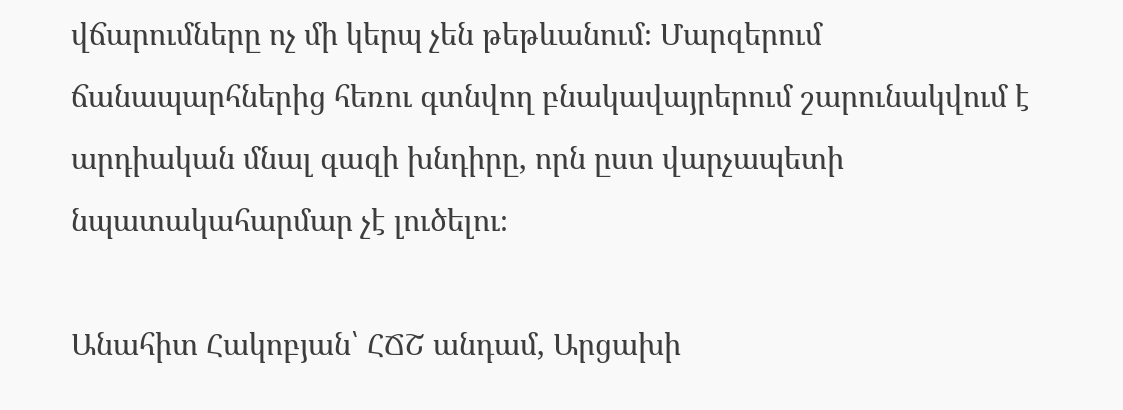վճարումները ոչ մի կերպ չեն թեթևանում։ Մարզերում ճանապարհներից հեռու գտնվող բնակավայրերում շարունակվում է արդիական մնալ գազի խնդիրը, որն ըստ վարչապետի նպատակահարմար չէ լուծելու։

Անահիտ Հակոբյան՝ ՀՃՇ անդամ, Արցախի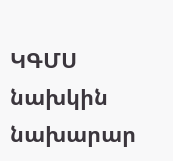ԿԳՄՍ նախկին նախարար